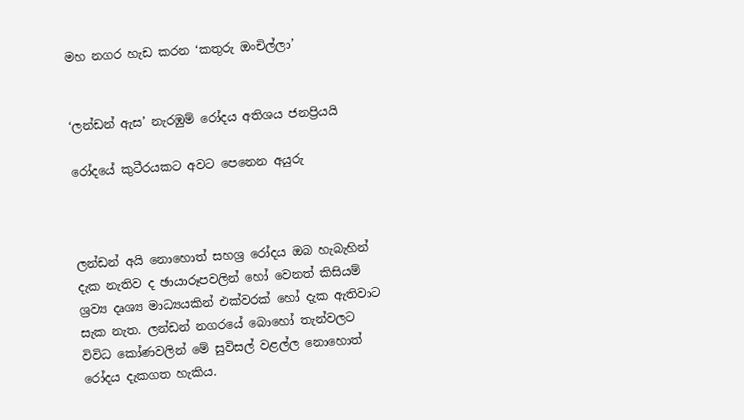මහ නගර හැඩ කරන ‘කතුරු ඔංචිල්ලා’


‘ලන්ඩන් ඇස’ නැරඹුම් රෝදය අතිශය ජනප්‍රියයි

රෝදයේ කුටීරයකට අවට පෙනෙන අයුරු



ලන්ඩන් අයි නොහොත් සහශ්‍ර රෝදය ඔබ හැබැහින් දැක නැතිව ද ඡායාරූපවලින් හෝ වෙනත් කිසියම් ශ්‍රව්‍ය දෘශ්‍ය මාධ්‍යයකින් එක්වරක් හෝ දැක ඇතිවාට සැක නැත. ලන්ඩන් නගරයේ බොහෝ තැන්වලට විවිධ කෝණවලින් මේ සුවිසල් වළල්ල නොහොත් රෝදය දැකගත හැකිය.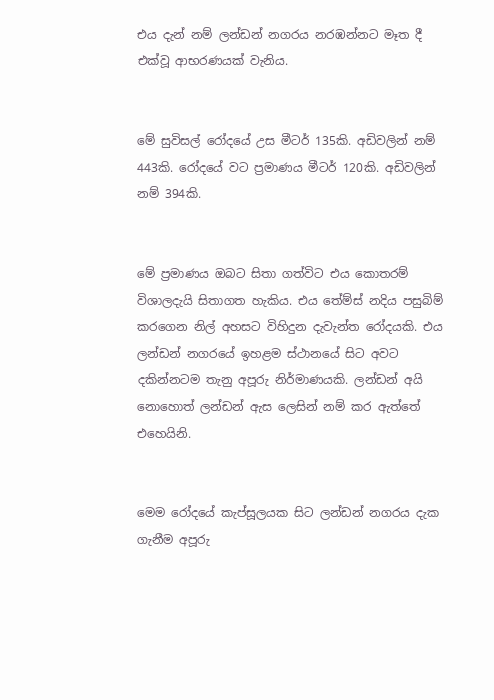එය දැන් නම් ලන්ඩන් නගරය නරඹන්නට මෑත දී එක්වූ ආභරණයක් වැනිය.


මේ සුවිසල් රෝදයේ උස මීටර් 135කි. අඩිවලින් නම් 443කි. රෝදයේ වට ප්‍රමාණය මීටර් 120කි. අඩිවලින් නම් 394කි.


මේ ප්‍රමාණය ඔබට සිතා ගත්විට එය කොතරම් විශාලදැයි සිතාගත හැකිය. එය තේම්ස් නදිය පසුබිම් කරගෙන නිල් අහසට විහිදුන දැවැන්ත රෝදයකි. එය ලන්ඩන් නගරයේ ඉහළම ස්ථානයේ සිට අවට දකින්නටම තැනු අපූරු නිර්මාණයකි. ලන්ඩන් අයි නොහොත් ලන්ඩන් ඇස ලෙසින් නම් කර ඇත්තේ එහෙයිනි.


මෙම රෝදයේ කැප්සූලයක සිට ලන්ඩන් නගරය දැක ගැනීම අපූරු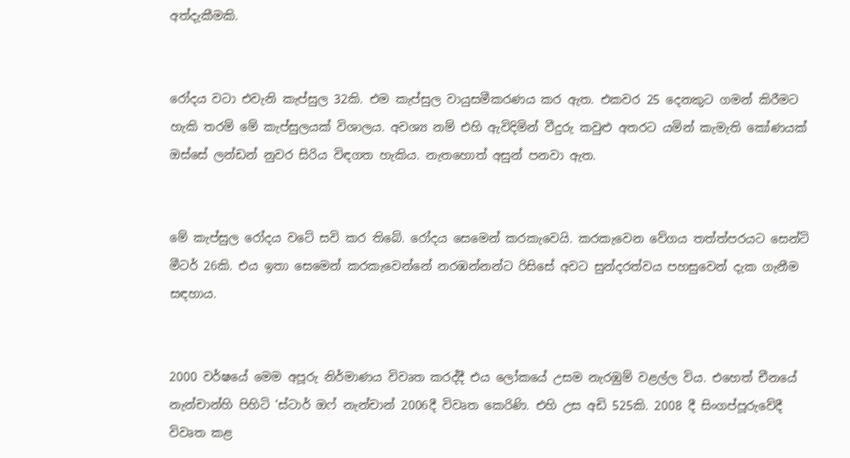අත්දැකීමකි.


රෝදය වටා එවැනි කැප්සුල 32කි. එම කැප්සුල වායුසමීකරණය කර ඇත. එකවර 25 දෙනකුට ගමන් කිරීමට හැකි තරම් මේ කැප්සුලයක් විශාලය. අවශ්‍ය නම් එහි ඇවිදිමින් වීදුරු කවුළු අතරට යමින් කැමැති කෝණයක් ඔස්සේ ලන්ඩන් නුවර සිරිය විඳගත හැකිය. නැතහොත් අසුන් පනවා ඇත.


මේ කැප්සුල රෝදය වටේ සවි කර තිබේ. රෝදය සෙමෙන් කරකැවෙයි. කරකැවෙන වේගය තත්ත්පරයට සෙන්ටි මීටර් 26කි. එය ඉතා සෙමෙන් කරකැවෙන්නේ නරඹන්නන්ට රිසිසේ අවට සුන්දරත්වය පහසුවෙන් දැක ගැනීම සඳහාය.


2000 වර්ෂයේ මෙම අපූරු නිර්මාණය විවෘත කරද්දී එය ලෝකයේ උසම නැරඹුම් වළල්ල විය. එහෙත් චීනයේ නැන්චාන්හි පිහිටි ‘ස්ටාර් ඔෆ් නැන්චාන් 2006දී විවෘත කෙරිණි. එහි උස අඩි 525කි. 2008 දී සිංගප්පූරුවේදී විවෘත කළ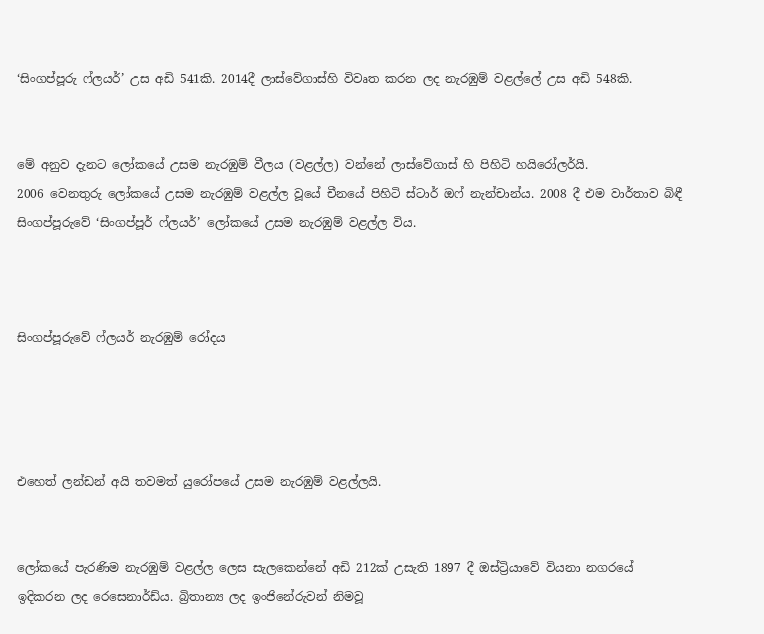‘සිංගප්පූරු ෆ්ලයර්’ උස අඩි 541කි. 2014දී ලාස්වේගාස්හි විවෘත කරන ලද නැරඹුම් වළල්ලේ උස අඩි 548කි.


මේ අනුව දැනට ලෝකයේ උසම නැරඹුම් වීලය (වළල්ල) වන්නේ ලාස්වේගාස් හි පිහිටි හයිරෝලර්යි.
2006 වෙනතුරු ලෝකයේ උසම නැරඹුම් වළල්ල වූයේ චීනයේ පිහිටි ස්ටාර් ඔෆ් නැන්චාන්ය. 2008 දී එම වාර්තාව බිඳී සිංගප්පූරුවේ ‘සිංගප්පූර් ෆ්ලයර්’ ලෝකයේ උසම නැරඹුම් වළල්ල විය.



සිංගප්පූරුවේ ෆ්ලයර් නැරඹුම් රෝදය




එහෙත් ලන්ඩන් අයි තවමත් යුරෝපයේ උසම නැරඹුම් වළල්ලයි.


ලෝකයේ පැරණිම නැරඹුම් වළල්ල ලෙස සැලකෙන්නේ අඩි 212ක් උසැති 1897 දී ඔස්ට්‍රියාවේ වියනා නගරයේ ඉදිකරන ලද රෙසෙනාර්ඩ්ය. බ්‍රිතාන්‍ය ලද ඉංජිනේරුවන් නිමවූ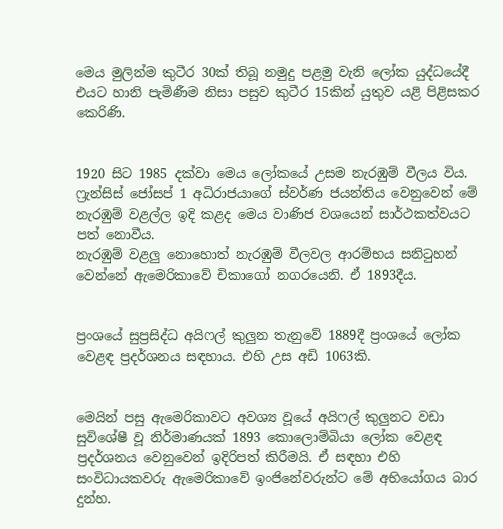මෙය මුලින්ම කුටීර 30ක් තිබූ නමුදු පළමු වැනි ලෝක යුද්ධයේදී එයට හානි පැමිණීම නිසා පසුව කුටීර 15කින් යුතුව යළි පිළිසකර කෙරිණි.


1920 සිට 1985 දක්වා මෙය ලෝකයේ උසම නැරඹුම් වීලය විය. ෆ්‍රැන්සිස් ජෝසප් 1 අධිරාජයාගේ ස්වර්ණ ජයන්තිය වෙනුවෙන් මේ නැරඹුම් වළල්ල ඉදි කළද මෙය වාණිජ වශයෙන් සාර්ථකත්වයට පත් නොවීය.
නැරඹුම් වළලු නොහොත් නැරඹුම් වීලවල ආරම්භය සනිටුහන් වෙන්නේ ඇමෙරිකාවේ චිකාගෝ නගරයෙනි. ඒ 1893දීය.


ප්‍රංශයේ සුප්‍රසිද්ධ අයිෆල් කුලුන තැනුවේ 1889දී ප්‍රංශයේ ලෝක වෙළඳ ප්‍රදර්ශනය සඳහාය. එහි උස අඩි 1063කි.


මෙයින් පසු ඇමෙරිකාවට අවශ්‍ය වූයේ අයිෆල් කුලුනට වඩා සුවිශේෂී වූ නිර්මාණයක් 1893 කොලොම්බියා ලෝක වෙළඳ ප්‍රදර්ශනය වෙනුවෙන් ඉදිරිපත් කිරීමයි. ඒ සඳහා එහි සංවිධායකවරු ඇමෙරිකාවේ ඉංජිනේවරුන්ට මේ අභියෝගය බාර දුන්හ.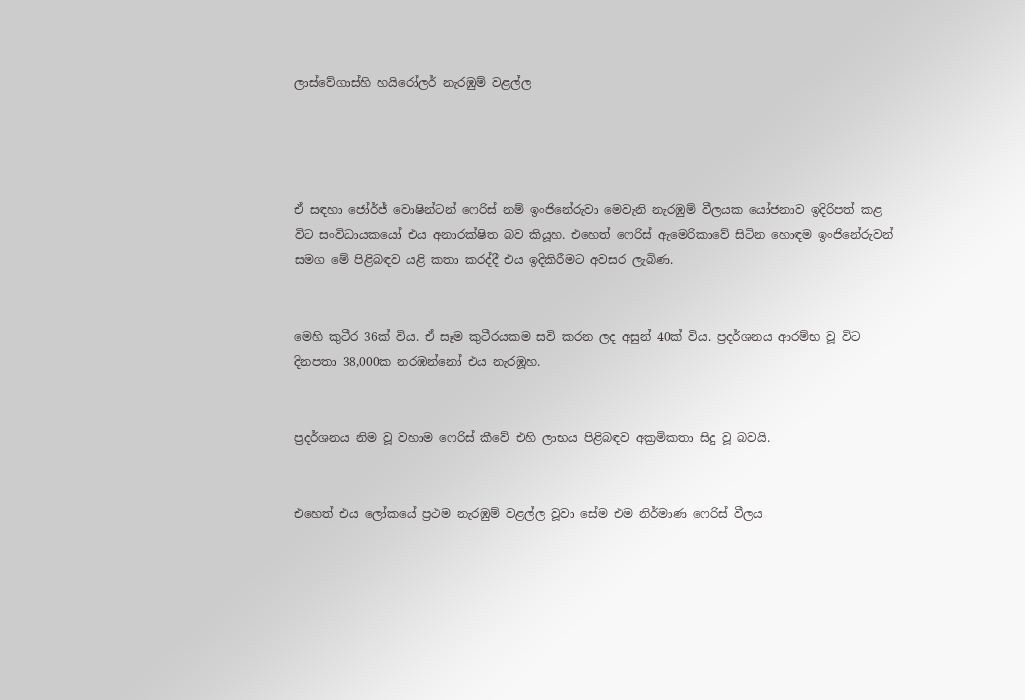ලාස්වේගාස්හි හයිරෝලර් නැරඹුම් වළල්ල




ඒ සඳහා ජෝර්ජ් වොෂින්ටන් ෆෙරිස් නම් ඉංජිනේරුවා මෙවැනි නැරඹුම් වීලයක යෝජනාව ඉදිරිපත් කළ විට සංවිධායකයෝ එය අනාරක්ෂිත බව කියූහ. එහෙත් ෆෙරිස් ඇමෙරිකාවේ සිටින හොඳම ඉංජිනේරුවන් සමග මේ පිළිබඳව යළි කතා කරද්දී එය ඉදිකිරීමට අවසර ලැබිණ.


මෙහි කුටීර 36ක් විය. ඒ සෑම කුටීරයකම සවි කරන ලද අසුන් 40ක් විය. ප්‍රදර්ශනය ආරම්භ වූ විට දිනපතා 38,000ක නරඹන්නෝ එය නැරඹූහ.


ප්‍රදර්ශනය නිම වූ වහාම ෆෙරිස් කීවේ එහි ලාභය පිළිබඳව අක්‍රමිකතා සිදු වූ බවයි.


එහෙත් එය ලෝකයේ ප්‍රථම නැරඹුම් වළල්ල වූවා සේම එම නිර්මාණ ෆෙරිස් වීලය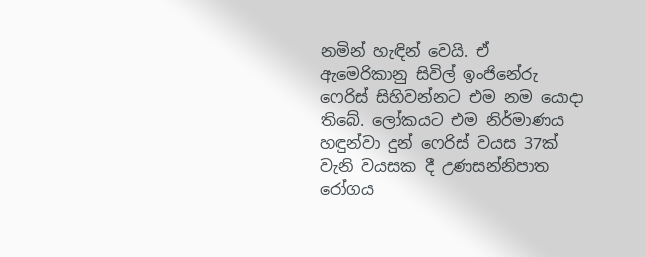නමින් හැඳින් වෙයි. ඒ ඇමෙරිකානු සිවිල් ඉංජිනේරු ෆෙරිස් සිහිවන්නට එම නම යොදා තිබේ. ලෝකයට එම නිර්මාණය හඳුන්වා දුන් ෆෙරිස් වයස 37ක් වැනි වයසක දී උණසන්නිපාත රෝගය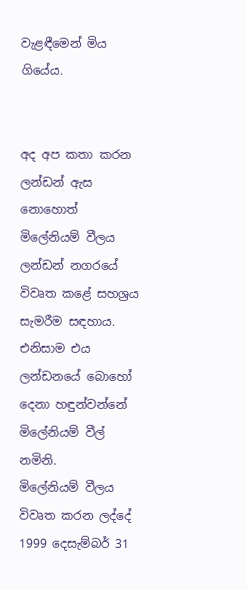වැළඳීමෙන් මිය ගියේය.


අද අප කතා කරන ලන්ඩන් ඇස නොහොත් මිලේනියම් වීලය ලන්ඩන් නගරයේ විවෘත කළේ සහශ්‍රය සැමරීම සඳහාය. එනිසාම එය ලන්ඩනයේ බොහෝ දෙනා හඳුන්වන්නේ මිලේනියම් වීල් නමිනි.
මිලේනියම් වීලය විවෘත කරන ලද්දේ 1999 දෙසැම්බර් 31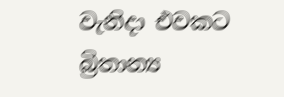වැනිදා එවකට බ්‍රිතාන්‍ය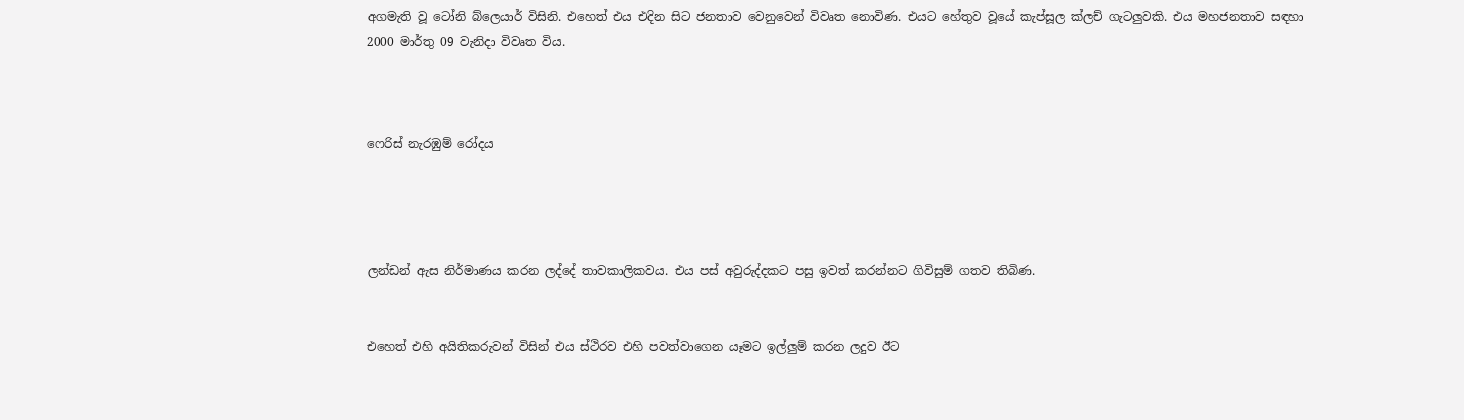අගමැති වූ ටෝනි බ්ලෙයාර් විසිනි. එහෙත් එය එදින සිට ජනතාව වෙනුවෙන් විවෘත නොවිණ. එයට හේතුව වූයේ කැප්සූල ක්ලච් ගැටලුවකි. එය මහජනතාව සඳහා 2000 මාර්තු 09 වැනිදා විවෘත විය.



ෆෙරිස් නැරඹුම් රෝදය




ලන්ඩන් ඇස නිර්මාණය කරන ලද්දේ තාවකාලිකවය. එය පස් අවුරුද්දකට පසු ඉවත් කරන්නට ගිවිසුම් ගතව තිබිණ.


එහෙත් එහි අයිතිකරුවන් විසින් එය ස්ථිරව එහි පවත්වාගෙන යෑමට ඉල්ලුම් කරන ලදුව ඊට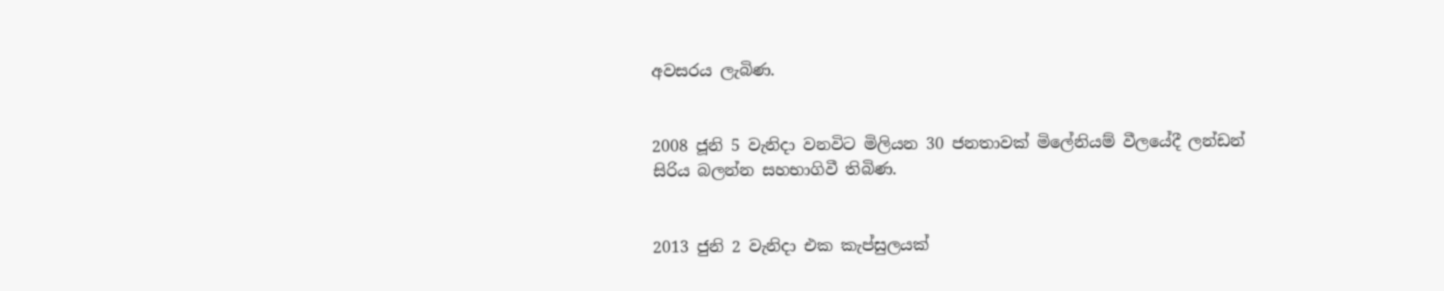අවසරය ලැබිණ.


2008 ජූනි 5 වැනිදා වනවිට මිලියන 30 ජනතාවක් මිලේනියම් වීලයේදී ලන්ඩන් සිරිය බලන්න සහභාගිවී තිබිණ.


2013 ජුනි 2 වැනිදා එක කැප්සුලයක්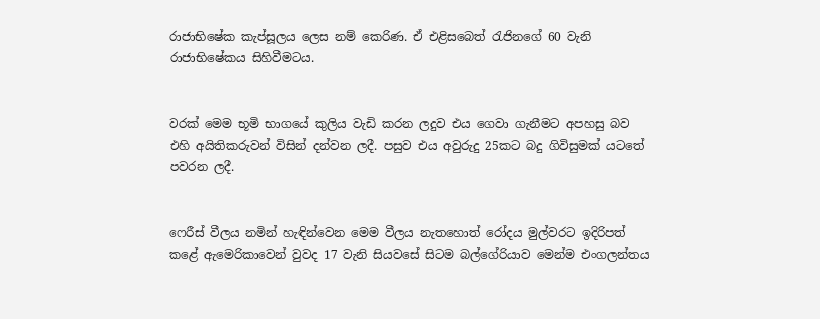රාජාභිෂේක කැප්සූලය ලෙස නම් කෙරිණ. ඒ එළිසබෙත් රැජිනගේ 60 වැනි රාජාභිෂේකය සිහිවීමටය.


වරක් මෙම භූමි භාගයේ කුලිය වැඩි කරන ලදුව එය ගෙවා ගැනීමට අපහසු බව එහි අයිතිකරුවන් විසින් දන්වන ලදී. පසුව එය අවුරුදු 25කට බදු ගිවිසුමක් යටතේ පවරන ලදී.


ෆෙරීස් වීලය නමින් හැඳින්වෙන මෙම වීලය නැතහොත් රෝදය මුල්වරට ඉදිරිපත් කළේ ඇමෙරිකාවෙන් වුවද 17 වැනි සියවසේ සිටම බල්ගේරියාව මෙන්ම එංගලන්තය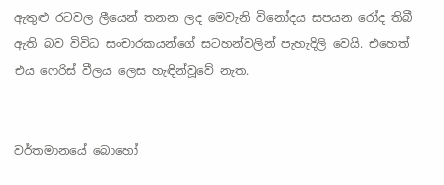ඇතුළු රටවල ලීයෙන් තනන ලද මෙවැනි විනෝදය සපයන රෝද තිබී ඇති බව විවිධ සංචාරකයන්ගේ සටහන්වලින් පැහැදිලි වෙයි. එහෙත් එය ෆෙරිස් වීලය ලෙස හැඳින්වූවේ නැත.


වර්තමානයේ බොහෝ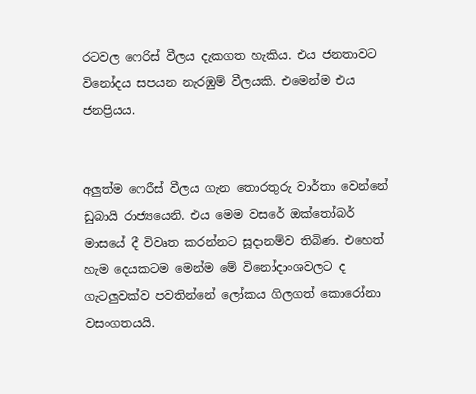රටවල ෆෙරිස් වීලය දැකගත හැකිය. එය ජනතාවට විනෝදය සපයන නැරඹුම් වීලයකි. එමෙන්ම එය ජනප්‍රියය.


අලුත්ම ෆෙරීස් වීලය ගැන තොරතුරු වාර්තා වෙන්නේ ඩුබායි රාජ්‍යයෙනි. එය මෙම වසරේ ඔක්තෝබර් මාසයේ දී විවෘත කරන්නට සූදානම්ව තිබිණ. එහෙත් හැම දෙයකටම මෙන්ම මේ විනෝදාංශවලට ද ගැටලුවක්ව පවතින්නේ ලෝකය ගිලගත් කොරෝනා වසංගතයයි.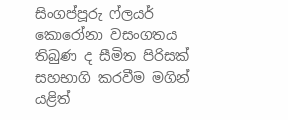සිංගප්පූරු ෆ්ලයර් කොරෝනා වසංගතය තිබුණ ද සීමිත පිරිසක් සහභාගි කරවීම මගින් යළිත්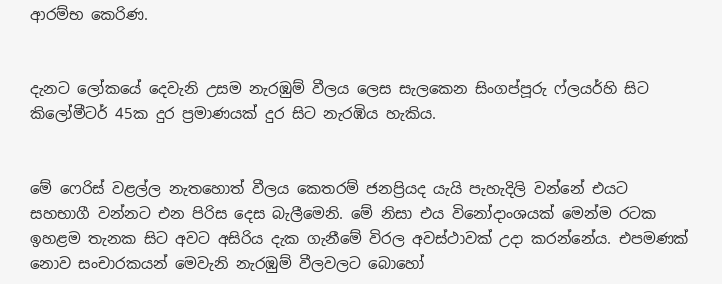ආරම්භ කෙරිණ.


දැනට ලෝකයේ දෙවැනි උසම නැරඹුම් වීලය ලෙස සැලකෙන සිංගප්පූරු ෆ්ලයර්හි සිට කිලෝමීටර් 45ක දුර ප්‍රමාණයක් දුර සිට නැරඹිය හැකිය.


මේ ෆෙරිස් වළල්ල නැතහොත් වීලය කෙතරම් ජනප්‍රියද යැයි පැහැදිලි වන්නේ එයට සහභාගී වන්නට එන පිරිස දෙස බැලීමෙනි. මේ නිසා එය විනෝදාංශයක් මෙන්ම රටක ඉහළම තැනක සිට අවට අසිරිය දැක ගැනීමේ විරල අවස්ථාවක් උදා කරන්නේය. එපමණක් නොව සංචාරකයන් මෙවැනි නැරඹුම් වීලවලට බොහෝ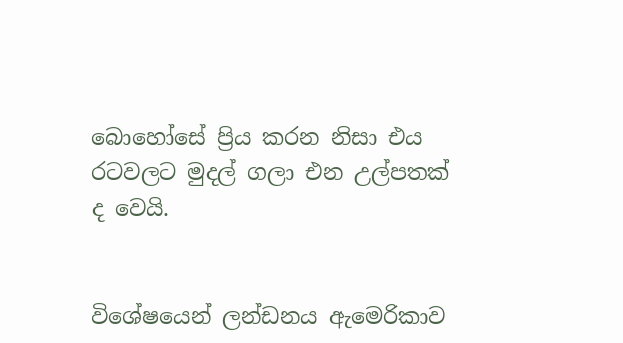බොහෝසේ ප්‍රිය කරන නිසා එය රටවලට මුදල් ගලා එන උල්පතක් ද වෙයි.


විශේෂයෙන් ලන්ඩනය ඇමෙරිකාව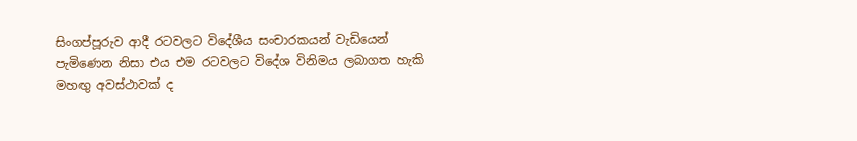සිංගප්පූරුව ආදී රටවලට විදේශීය සංචාරකයන් වැඩියෙන් පැමිණෙන නිසා එය එම රටවලට විදේශ විනිමය ලබාගත හැකි මහඟු අවස්ථාවක් ද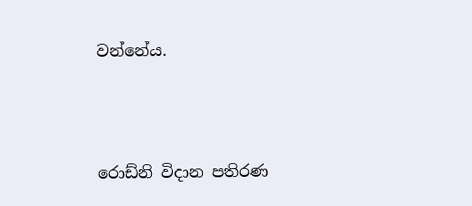වන්නේය.



රොඩ්නි විදාන පතිරණ